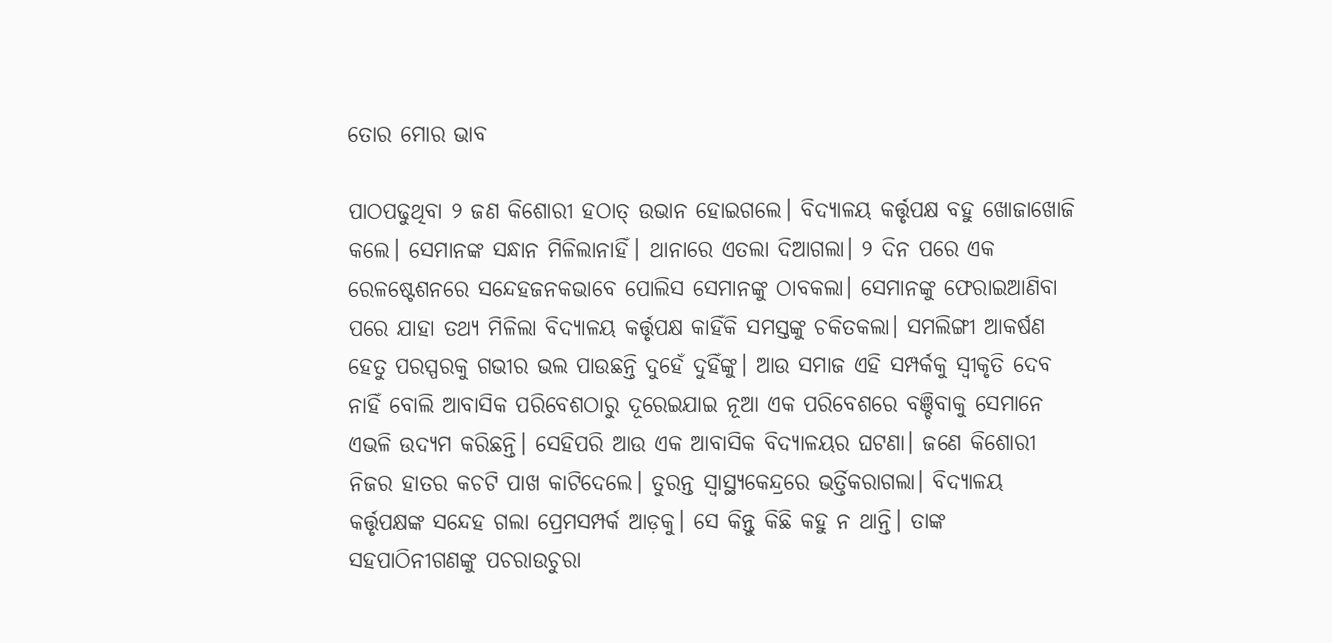ତୋର ମୋର ଭାବ

ପାଠପଢୁଥିବା ୨ ଜଣ କିଶୋରୀ ହଠାତ୍‌ ଉଭାନ ହୋଇଗଲେ। ବିଦ୍ୟାଳୟ କର୍ତ୍ତୃପକ୍ଷ ବହୁ ଖୋଜାଖୋଜି କଲେ। ସେମାନଙ୍କ ସନ୍ଧାନ ମିଳିଲାନାହିଁ। ଥାନାରେ ଏତଲା ଦିଆଗଲା। ୨ ଦିନ ପରେ ଏକ ରେଳଷ୍ଟେଶନରେ ସନ୍ଦେହଜନକଭାବେ ପୋଲିସ ସେମାନଙ୍କୁ ଠାବକଲା। ସେମାନଙ୍କୁ ଫେରାଇଆଣିବା ପରେ ଯାହା ତଥ୍ୟ ମିଳିଲା ବିଦ୍ୟାଳୟ କର୍ତ୍ତୃପକ୍ଷ କାହିଁକି ସମସ୍ତଙ୍କୁ ଚକିତକଲା। ସମଲିଙ୍ଗୀ ଆକର୍ଷଣ ହେତୁ ପରସ୍ପରକୁ ଗଭୀର ଭଲ ପାଉଛନ୍ତି ଦୁହେଁ ଦୁହିଁଙ୍କୁ। ଆଉ ସମାଜ ଏହି ସମ୍ପର୍କକୁ ସ୍ବୀକୃତି ଦେବ ନାହିଁ ବୋଲି ଆବାସିକ ପରିବେଶଠାରୁ ଦୂରେଇଯାଇ ନୂଆ ଏକ ପରିବେଶରେ ବଞ୍ଚିବାକୁ ସେମାନେ ଏଭଳି ଉଦ୍ୟମ କରିଛନ୍ତି। ସେହିପରି ଆଉ ଏକ ଆବାସିକ ବିଦ୍ୟାଳୟର ଘଟଣା। ଜଣେ କିଶୋରୀ ନିଜର ହାତର କଚଟି ପାଖ କାଟିଦେଲେ। ତୁରନ୍ତ ସ୍ବାସ୍ଥ୍ୟକେନ୍ଦ୍ରରେ ଭର୍ତ୍ତିକରାଗଲା। ବିଦ୍ୟାଳୟ କର୍ତ୍ତୃପକ୍ଷଙ୍କ ସନ୍ଦେହ ଗଲା ପ୍ରେମସମ୍ପର୍କ ଆଡ଼କୁ। ସେ କିନ୍ତୁ କିଛି କହୁ ନ ଥାନ୍ତି। ତାଙ୍କ ସହପାଠିନୀଗଣଙ୍କୁ ପଚରାଉଚୁରା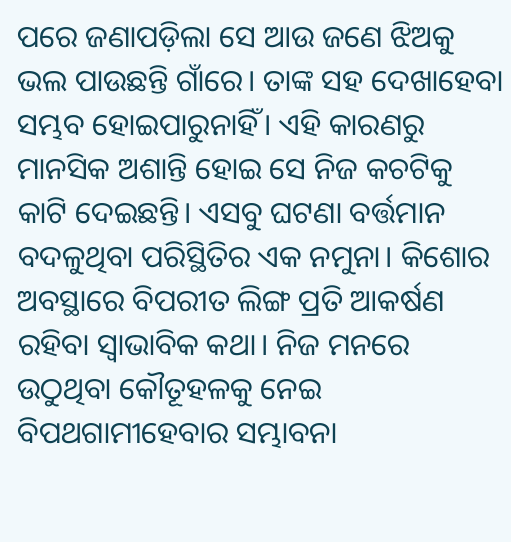ପରେ ଜଣାପଡ଼ିଲା ସେ ଆଉ ଜଣେ ଝିଅକୁ ଭଲ ପାଉଛନ୍ତି ଗାଁରେ। ତାଙ୍କ ସହ ଦେଖାହେବା ସମ୍ଭବ ହୋଇପାରୁନାହିଁ। ଏହି କାରଣରୁ ମାନସିକ ଅଶାନ୍ତି ହୋଇ ସେ ନିଜ କଚଟିକୁ କାଟି ଦେଇଛନ୍ତି। ଏସବୁ ଘଟଣା ବର୍ତ୍ତମାନ ବଦଳୁଥିବା ପରିସ୍ଥିତିର ଏକ ନମୁନା। କିଶୋର ଅବସ୍ଥାରେ ବିପରୀତ ଲିଙ୍ଗ ପ୍ରତି ଆକର୍ଷଣ ରହିବା ସ୍ବାଭାବିକ କଥା। ନିଜ ମନରେ ଉଠୁଥିବା କୌତୂହଳକୁ ନେଇ ବିପଥଗାମୀହେବାର ସମ୍ଭାବନା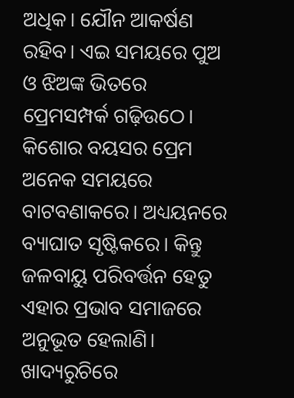ଅଧିକ। ଯୌନ ଆକର୍ଷଣ ରହିବ। ଏଇ ସମୟରେ ପୁଅ ଓ ଝିଅଙ୍କ ଭିତରେ ପ୍ରେମସମ୍ପର୍କ ଗଢ଼ିଉଠେ। କିଶୋର ବୟସର ପ୍ରେମ ଅନେକ ସମୟରେ ବାଟବଣାକରେ। ଅଧ୍ୟୟନରେ ବ୍ୟାଘାତ ସୃଷ୍ଟିକରେ। କିନ୍ତୁ ଜଳବାୟୁ ପରିବର୍ତ୍ତନ ହେତୁ ଏହାର ପ୍ରଭାବ ସମାଜରେ ଅନୁଭୂତ ହେଲାଣି। ଖାଦ୍ୟରୁଚିରେ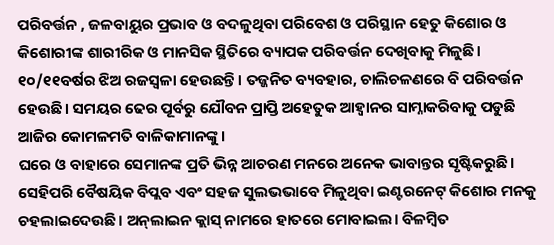ପରିବର୍ତ୍ତନ , ଜଳବାୟୁର ପ୍ରଭାବ ଓ ବଦଳୁଥିବା ପରିବେଶ ଓ ପରିସ୍ଥାନ ହେତୁ କିଶୋର ଓ କିଶୋରୀଙ୍କ ଶାରୀରିକ ଓ ମାନସିକ ସ୍ଥିତିରେ ବ୍ୟାପକ ପରିବର୍ତ୍ତନ ଦେଖିବାକୁ ମିଳୁଛି। ୧୦/୧୧ବର୍ଷର ଝିଅ ରଜସ୍ବଳା ହେଉଛନ୍ତି। ତଜ୍ଜନିତ ବ୍ୟବହାର, ଚାଲିଚଳଣରେ ବି ପରିବର୍ତ୍ତନ ହେଉଛି। ସମୟର ଢେର ପୂର୍ବରୁ ଯୌବନ ପ୍ରାପ୍ତି ଅହେତୁକ ଆହ୍ବାନର ସାମ୍ନାକରିବାକୁ ପଡୁଛି ଆଜିର କୋମଳମତି ବାଳିକାମାନଙ୍କୁ।
ଘରେ ଓ ବାହାରେ ସେମାନଙ୍କ ପ୍ରତି ଭିନ୍ନ ଆଚରଣ ମନରେ ଅନେକ ଭାବାନ୍ତର ସୃଷ୍ଟିକରୁଛି। ସେହିପରି ବୈଷୟିକ ବିପ୍ଲବ ଏବଂ ସହଜ ସୁଲଭଭାବେ ମିଳୁଥିବା ଇଣ୍ଟରନେଟ୍‌ କିଶୋର ମନକୁ ଚହଲାଇଦେଉଛି। ଅନ୍‌ଲାଇନ କ୍ଲାସ୍‌ ନାମରେ ହାତରେ ମୋବାଇଲ। ବିଳମ୍ବିତ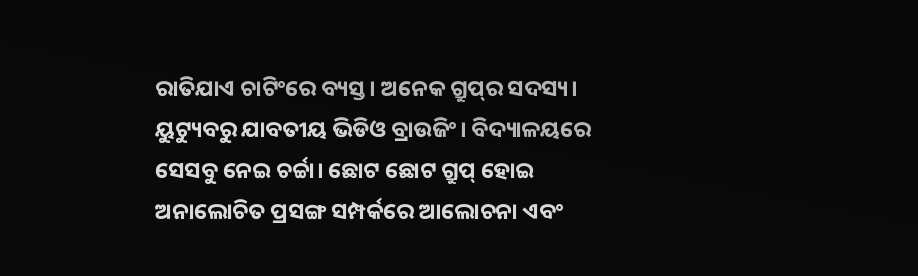ରାତିଯାଏ ଚାଟିଂରେ ବ୍ୟସ୍ତ। ଅନେକ ଗ୍ରୁପ୍‌ର ସଦସ୍ୟ। ୟୁଟ୍ୟୁବରୁ ଯାବତୀୟ ଭିଡିଓ ବ୍ରାଉଜିଂ। ବିଦ୍ୟାଳୟରେ ସେସବୁ ନେଇ ଚର୍ଚ୍ଚା। ଛୋଟ ଛୋଟ ଗ୍ରୁପ୍‌ ହୋଇ ଅନାଲୋଚିତ ପ୍ରସଙ୍ଗ ସମ୍ପର୍କରେ ଆଲୋଚନା ଏବଂ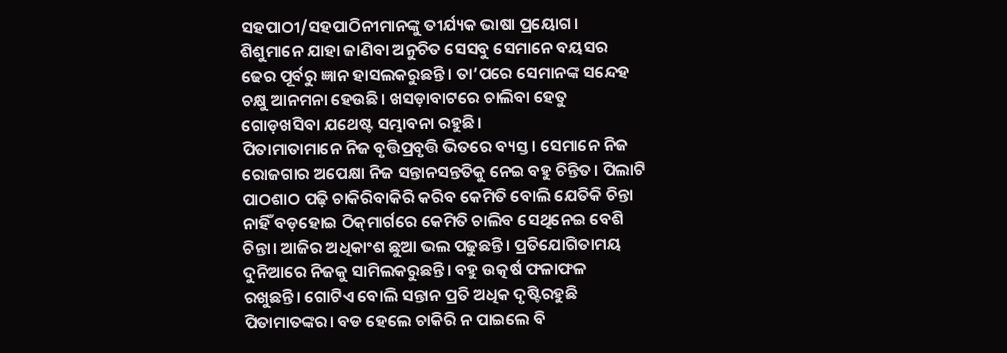ସହପାଠୀ/ସହପାଠିନୀମାନଙ୍କୁ ତୀର୍ଯ୍ୟକ ଭାଷା ପ୍ରୟୋଗ। ଶିଶୁମାନେ ଯାହା ଜାଣିବା ଅନୁଚିତ ସେସବୁ ସେମାନେ ବୟସର ଢେର ପୂର୍ବରୁ ଜ୍ଞାନ ହାସଲକରୁଛନ୍ତି। ତା’ପରେ ସେମାନଙ୍କ ସନ୍ଦେହ ଚକ୍ଷୁ ଆନମନା ହେଉଛି। ଖସଡ଼ାବାଟରେ ଚାଲିବା ହେତୁ ଗୋଡ଼ଖସିବା ଯଥେଷ୍ଟ ସମ୍ଭାବନା ରହୁଛି।
ପିତାମାତାମାନେ ନିଜ ବୃତ୍ତିପ୍ରବୃତ୍ତି ଭିତରେ ବ୍ୟସ୍ତ। ସେମାନେ ନିଜ ରୋଜଗାର ଅପେକ୍ଷା ନିଜ ସନ୍ତାନସନ୍ତତିକୁ ନେଇ ବହୁ ଚିନ୍ତିତ। ପିଲାଟି ପାଠଶାଠ ପଢ଼ି ଚାକିରିବାକିରି କରିବ କେମିତି ବୋଲି ଯେତିକି ଚିନ୍ତା ନାହିଁ ବଡ଼ହୋଇ ଠିକ୍‌ମାର୍ଗରେ କେମିତି ଚାଲିବ ସେଥିନେଇ ବେଶି ଚିନ୍ତା। ଆଜିର ଅଧିକାଂଶ ଛୁଆ ଭଲ ପଢୁଛନ୍ତି। ପ୍ରତିଯୋଗିତାମୟ ଦୁନିଆରେ ନିଜକୁ ସାମିଲକରୁଛନ୍ତି। ବହୁ ଉତ୍କର୍ଷ ଫଳାଫଳ ରଖୁଛନ୍ତି। ଗୋଟିଏ ବୋଲି ସନ୍ତାନ ପ୍ରତି ଅଧିକ ଦୃଷ୍ଟିରହୁଛି ପିତାମାତଙ୍କର। ବଡ ହେଲେ ଚାକିରି ନ ପାଇଲେ ବି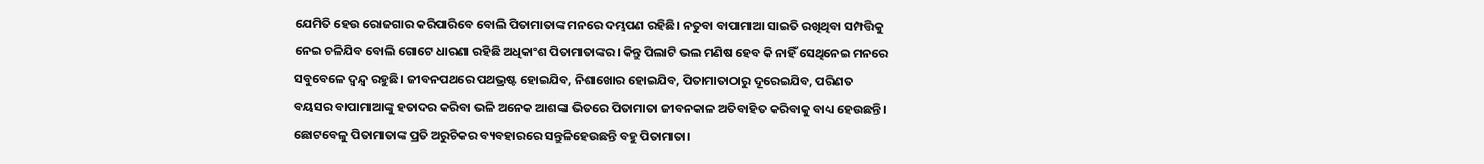ଯେମିତି ହେଉ ରୋଜଗାର କରିପାରିବେ ବୋଲି ପିତାମାତାଙ୍କ ମନରେ ଦମ୍ଭପଣ ରହିଛି। ନତୁବା ବାପାମାଆ ସାଇତି ରଖିଥିବା ସମ୍ପତ୍ତିକୁ ନେଇ ଚଳିଯିବ ବୋଲି ଗୋଟେ ଧାରଣା ରହିଛି ଅଧିକାଂଶ ପିତାମାତାଙ୍କର। କିନ୍ତୁ ପିଲାଟି ଭଲ ମଣିଷ ହେବ କି ନାହିଁ ସେଥିନେଇ ମନରେ ସବୁବେଳେ ଦ୍ୱନ୍ଦ୍ୱ ରହୁଛି। ଜୀବନପଥରେ ପଥଭ୍ରଷ୍ଟ ହୋଇଯିବ, ନିଶାଖୋର ହୋଇଯିବ, ପିତାମାତାଠାରୁ ଦୂରେଇଯିବ, ପରିଣତ ବୟସର ବାପାମାଆଙ୍କୁ ହତାଦର କରିବା ଭଳି ଅନେକ ଆଶଙ୍କା ଭିତରେ ପିତାମାତା ଜୀବନକାଳ ଅତିବାହିତ କରିବାକୁ ବାଧ୍ୟ ହେଉଛନ୍ତି। ଛୋଟବେଳୁ ପିତାମାତାଙ୍କ ପ୍ରତି ଅରୁଚିକର ବ୍ୟବହାରରେ ସନ୍ତୁଳିହେଉଛନ୍ତି ବହୁ ପିତାମାତା।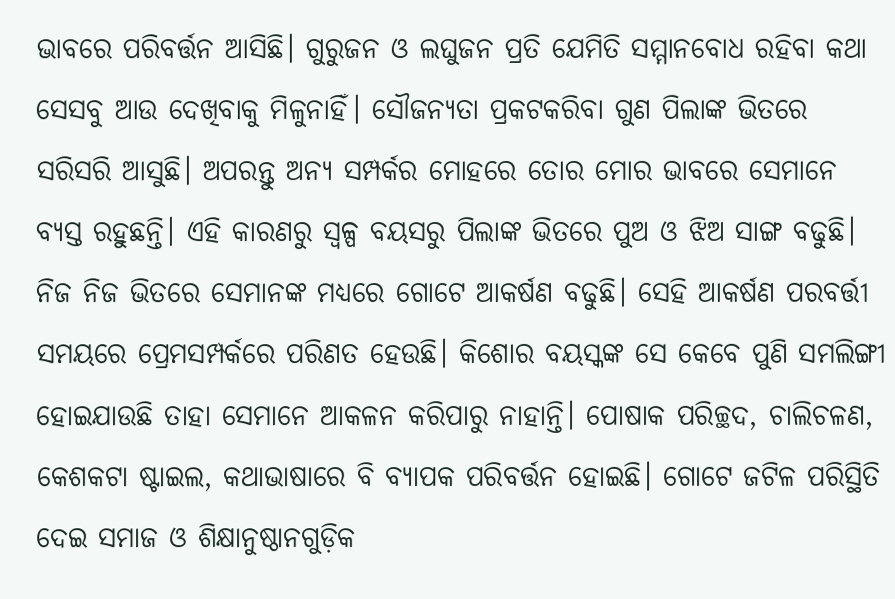ଭାବରେ ପରିବର୍ତ୍ତନ ଆସିଛି। ଗୁରୁଜନ ଓ ଲଘୁଜନ ପ୍ରତି ଯେମିତି ସମ୍ମାନବୋଧ ରହିବା କଥା ସେସବୁ ଆଉ ଦେଖିବାକୁ ମିଳୁନାହିଁ। ସୌଜନ୍ୟତା ପ୍ରକଟକରିବା ଗୁଣ ପିଲାଙ୍କ ଭିତରେ ସରିସରି ଆସୁଛି। ଅପରନ୍ତୁ ଅନ୍ୟ ସମ୍ପର୍କର ମୋହରେ ତୋର ମୋର ଭାବରେ ସେମାନେ ବ୍ୟସ୍ତ ରହୁଛନ୍ତି। ଏହି କାରଣରୁ ସ୍ବଳ୍ପ ବୟସରୁ ପିଲାଙ୍କ ଭିତରେ ପୁଅ ଓ ଝିଅ ସାଙ୍ଗ ବଢୁଛି। ନିଜ ନିଜ ଭିତରେ ସେମାନଙ୍କ ମଧ୍ୟରେ ଗୋଟେ ଆକର୍ଷଣ ବଢୁଛି। ସେହି ଆକର୍ଷଣ ପରବର୍ତ୍ତୀ ସମୟରେ ପ୍ରେମସମ୍ପର୍କରେ ପରିଣତ ହେଉଛି। କିଶୋର ବୟସ୍କଙ୍କ ସେ କେବେ ପୁଣି ସମଲିଙ୍ଗୀ ହୋଇଯାଉଛି ତାହା ସେମାନେ ଆକଳନ କରିପାରୁ ନାହାନ୍ତି। ପୋଷାକ ପରିଚ୍ଛଦ, ଚାଲିଚଳଣ, କେଶକଟା ଷ୍ଟାଇଲ, କଥାଭାଷାରେ ବି ବ୍ୟାପକ ପରିବର୍ତ୍ତନ ହୋଇଛି। ଗୋଟେ ଜଟିଳ ପରିସ୍ଥିତି ଦେଇ ସମାଜ ଓ ଶିକ୍ଷାନୁଷ୍ଠାନଗୁଡ଼ିକ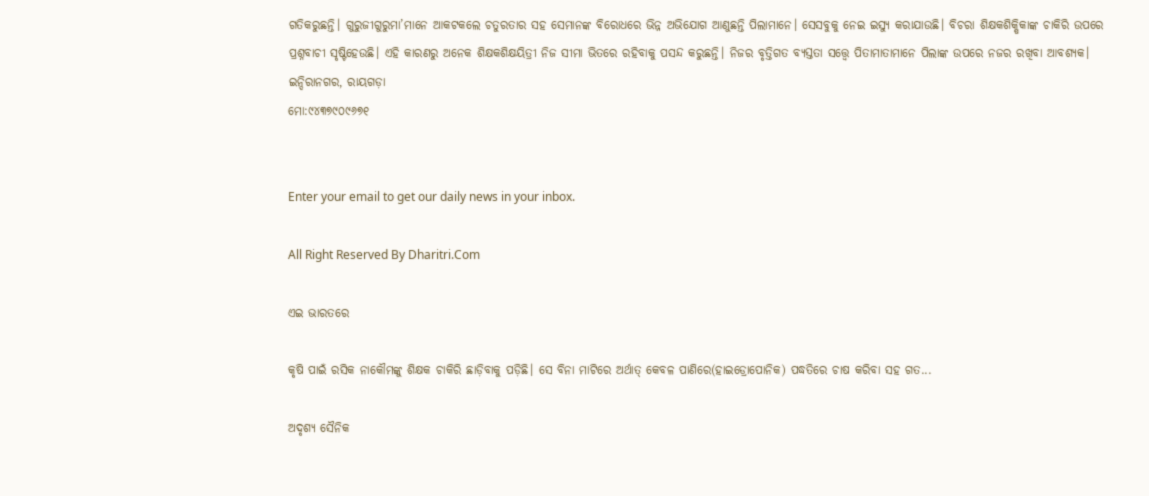ଗତିକରୁଛନ୍ତି। ଗୁରୁଜୀଗୁରୁମା’ମାନେ ଆକଟକଲେ ଚତୁରତାର ସହ ସେମାନଙ୍କ ବିରୋଧରେ ଭିନ୍ନ ଅଭିଯୋଗ ଆଣୁଛନ୍ତି ପିଲାମାନେ। ସେସବୁକୁ ନେଇ ଇସ୍ୟୁ କରାଯାଉଛି। ବିଚରା ଶିକ୍ଷକଶିକ୍ଷିକାଙ୍କ ଚାକିରି ଉପରେ ପ୍ରଶ୍ନବାଚୀ ସୃଷ୍ଟିହେଉଛି। ଏହି କାରଣରୁ ଅନେକ ଶିକ୍ଷକଶିକ୍ଷୟିତ୍ରୀ ନିଜ ସୀମା ଭିତରେ ରହିବାକୁ ପସନ୍ଦ କରୁଛନ୍ତି। ନିଜର ବୃତ୍ତିଗତ ବ୍ୟସ୍ତତା ସତ୍ତ୍ୱେ ପିତାମାତାମାନେ ପିଲାଙ୍କ ଉପରେ ନଜର ରଖିବା ଆବଶ୍ୟକ।
ଇନ୍ଦିରାନଗର, ରାୟଗଡ଼ା
ମୋ:୯୪୩୭୯୦୯୬୭୧


Enter your email to get our daily news in your inbox.

All Right Reserved By Dharitri.Com

ଏଇ ଭାରତରେ

କୃଷି ପାଇଁ ରସିକ ନାକୌମଙ୍କୁ ଶିକ୍ଷକ ଚାକିରି ଛାଡ଼ିବାକୁ ପଡ଼ିଛି। ସେ ବିନା ମାଟିରେ ଅର୍ଥାତ୍‌ କେବଳ ପାଣିରେ(ହାଇଡ୍ରୋପୋନିକ) ପଦ୍ଧତିରେ ଚାଷ କରିବା ସହ ଗତ...

ଅଦୃଶ୍ୟ ସୈନିକ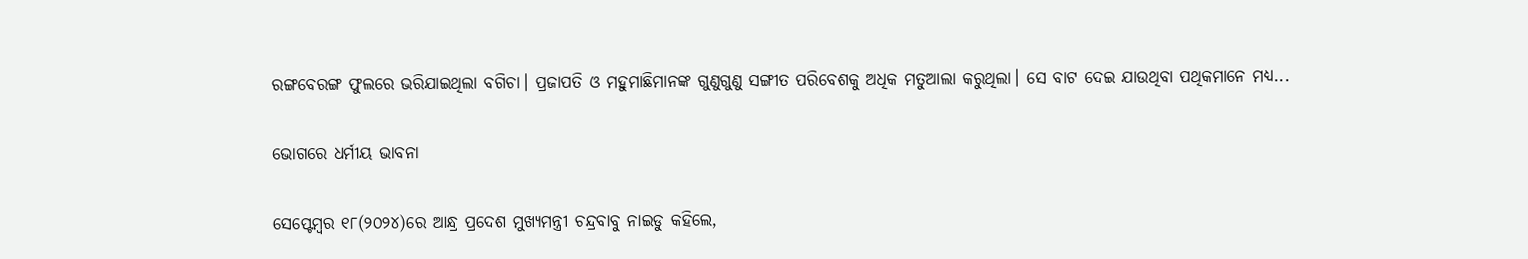ରଙ୍ଗବେରଙ୍ଗ ଫୁଲରେ ଭରିଯାଇଥିଲା ବଗିଚା। ପ୍ରଜାପତି ଓ ମହୁମାଛିମାନଙ୍କ ଗୁଣୁଗୁଣୁ ସଙ୍ଗୀତ ପରିବେଶକୁ ଅଧିକ ମତୁଆଲା କରୁଥିଲା। ସେ ବାଟ ଦେଇ ଯାଉଥିବା ପଥିକମାନେ ମଧ୍ୟ...

ଭୋଗରେ ଧର୍ମୀୟ ଭାବନା

ସେପ୍ଟେମ୍ବର ୧୮(୨୦୨୪)ରେ ଆନ୍ଧ୍ର ପ୍ରଦେଶ ମୁଖ୍ୟମନ୍ତ୍ରୀ ଚନ୍ଦ୍ରବାବୁ ନାଇଡୁ କହିଲେ,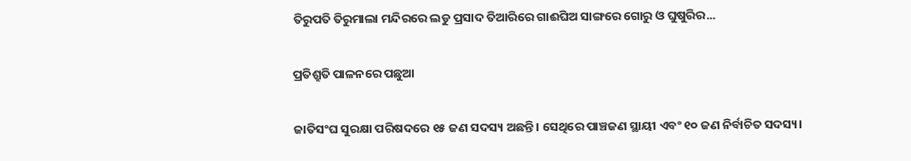ତିରୁପତି ତିରୁମାଲା ମନ୍ଦିରରେ ଲଡୁ ପ୍ରସାଦ ତିଆରିରେ ଗାଈଘିଅ ସାଙ୍ଗରେ ଗୋରୁ ଓ ଘୁଷୁରିର...

ପ୍ରତିଶ୍ରୁତି ପାଳନରେ ପଛୁଆ

ଜାତିସଂଘ ସୁରକ୍ଷା ପରିଷଦରେ ୧୫ ଜଣ ସଦସ୍ୟ ଅଛନ୍ତି। ସେଥିରେ ପାଞ୍ଚଜଣ ସ୍ଥାୟୀ ଏବଂ ୧୦ ଜଣ ନିର୍ବାଚିତ ସଦସ୍ୟ।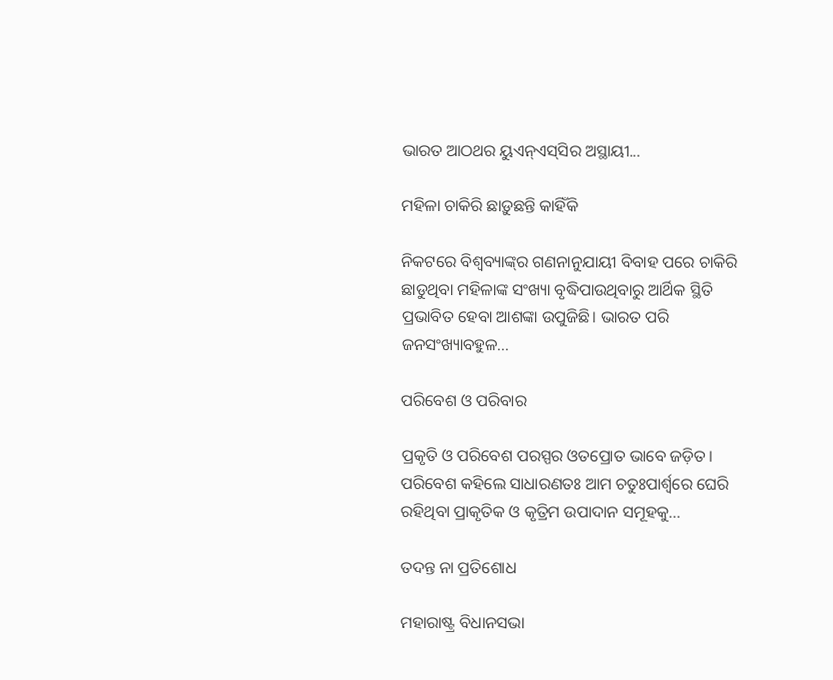ଭାରତ ଆଠଥର ୟୁଏନ୍‌ଏସ୍‌ସିର ଅସ୍ଥାୟୀ...

ମହିଳା ଚାକିରି ଛାଡ଼ୁଛନ୍ତି କାହିଁକି

ନିକଟରେ ବିଶ୍ୱବ୍ୟାଙ୍କ୍‌ର ଗଣନାନୁଯାୟୀ ବିବାହ ପରେ ଚାକିରି ଛାଡୁଥିବା ମହିଳାଙ୍କ ସଂଖ୍ୟା ବୃଦ୍ଧିପାଉଥିବାରୁ ଆର୍ଥିକ ସ୍ଥିତି ପ୍ରଭାବିତ ହେବା ଆଶଙ୍କା ଉପୁଜିଛି। ଭାରତ ପରି ଜନସଂଖ୍ୟାବହୁଳ...

ପରିବେଶ ଓ ପରିବାର

ପ୍ରକୃତି ଓ ପରିବେଶ ପରସ୍ପର ଓତପ୍ରୋତ ଭାବେ ଜଡ଼ିତ। ପରିବେଶ କହିଲେ ସାଧାରଣତଃ ଆମ ଚତୁଃପାର୍ଶ୍ୱରେ ଘେରି ରହିଥିବା ପ୍ରାକୃତିକ ଓ କୃତ୍ରିମ ଉପାଦାନ ସମୂହକୁ...

ତଦନ୍ତ ନା ପ୍ରତିଶୋଧ

ମହାରାଷ୍ଟ୍ର ବିଧାନସଭା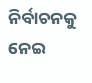ନିର୍ବାଚନକୁ ନେଇ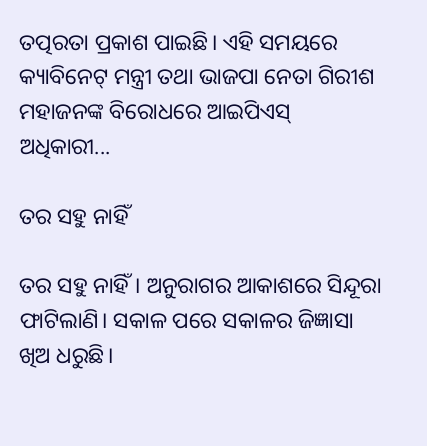ତତ୍ପରତା ପ୍ରକାଶ ପାଇଛି। ଏହି ସମୟରେ କ୍ୟାବିନେଟ୍‌ ମନ୍ତ୍ରୀ ତଥା ଭାଜପା ନେତା ଗିରୀଶ ମହାଜନଙ୍କ ବିରୋଧରେ ଆଇପିଏସ୍‌ ଅଧିକାରୀ...

ତର ସହୁ ନାହିଁ

ତର ସହୁ ନାହିଁ। ଅନୁରାଗର ଆକାଶରେ ସିନ୍ଦୂରା ଫାଟିଲାଣି। ସକାଳ ପରେ ସକାଳର ଜିଜ୍ଞାସା ଖିଅ ଧରୁଛି।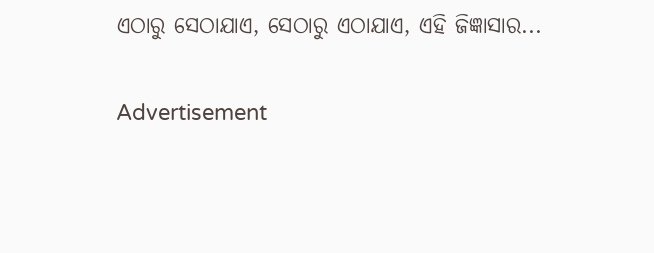ଏଠାରୁ ସେଠାଯାଏ, ସେଠାରୁ ଏଠାଯାଏ, ଏହି ଜିଜ୍ଞାସାର...

Advertisement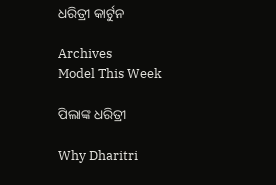ଧରିତ୍ରୀ କାର୍ଟୁନ

Archives
Model This Week

ପିଲାଙ୍କ ଧରିତ୍ରୀ

Why Dharitri